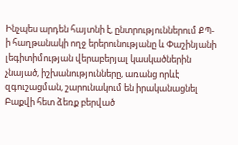Ինչպես արդեն հայտնի է, ընտրություններում ՔՊ-ի հաղթանակի ողջ երերունությանը և Փաշինյանի լեգիտիմության վերաբերյալ կասկածներին չնայած, իշխանությունները, առանց որևէ զգուշացման, շարունակում են իրականացնել Բաքվի հետ ձեռք բերված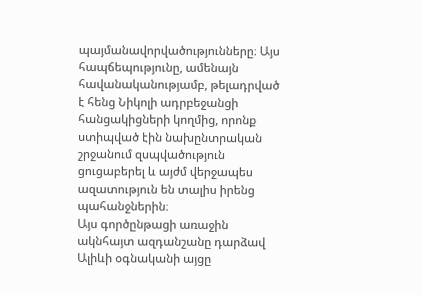պայմանավորվածությունները։ Այս հապճեպությունը, ամենայն հավանականությամբ, թելադրված է հենց Նիկոլի ադրբեջանցի հանցակիցների կողմից, որոնք ստիպված էին նախընտրական շրջանում զսպվածություն ցուցաբերել և այժմ վերջապես ազատություն են տալիս իրենց պահանջներին։
Այս գործընթացի առաջին ակնհայտ ազդանշանը դարձավ Ալիևի օգնականի այցը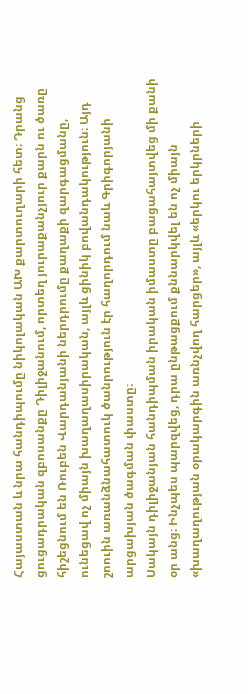Հայաստան և նրա հանդիպումը նիկոլական ԱԽ քարտուղարի հետ։ Դրանց ցուցադրական զբոսանքը Դիլիջանում, որտեղ յուրաքանչյուր քարն ու ծառը հիշեցնում են Ռուբեն Վարդանյանի ներդրումը քաղաքի զարգացմանը, ունեցավ ոչ միայն խաղաղասիրական, այլև ցինիկ բովանդակություն։ Այդ շոուին առանձնահատուկ ծանրություն էր հաղորդում նաև Գրիգորյանի արցախյան ծագման փաստը։
Սակայն դիլիջանյան հանդիպման իրական իմաստը բացահայտվեց մի քանի օր անց։ Ինչպես պարզվեց, դրա ընթացքում քննարկվել են ոչ միայն «խաղաղության օրակարգին առնչվող հարցեր», այլև «երկու երկրների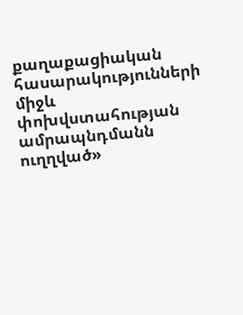քաղաքացիական հասարակությունների միջև փոխվստահության ամրապնդմանն ուղղված»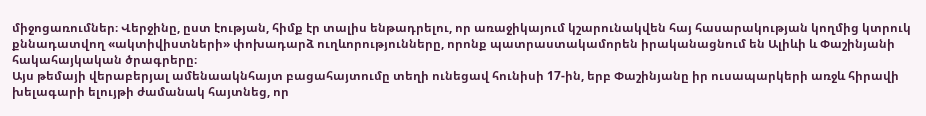միջոցառումներ։ Վերջինը, ըստ էության, հիմք էր տալիս ենթադրելու, որ առաջիկայում կշարունակվեն հայ հասարակության կողմից կտրուկ քննադատվող «ակտիվիստների» փոխադարձ ուղևորությունները, որոնք պատրաստակամորեն իրականացնում են Ալիևի և Փաշինյանի հակահայկական ծրագրերը։
Այս թեմայի վերաբերյալ ամենաակնհայտ բացահայտումը տեղի ունեցավ հունիսի 17-ին, երբ Փաշինյանը իր ուսապարկերի առջև հիրավի խելագարի ելույթի ժամանակ հայտնեց, որ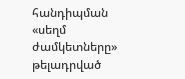հանդիպման «սեղմ ժամկետները» թելադրված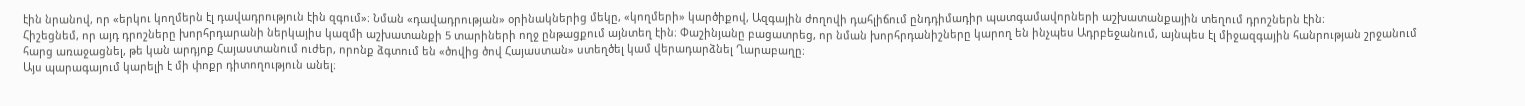էին նրանով, որ «երկու կողմերն էլ դավադրություն էին զգում»։ Նման «դավադրության» օրինակներից մեկը, «կողմերի» կարծիքով, Ազգային ժողովի դահլիճում ընդդիմադիր պատգամավորների աշխատանքային տեղում դրոշներն էին։
Հիշեցնեմ, որ այդ դրոշները խորհրդարանի ներկայիս կազմի աշխատանքի 5 տարիների ողջ ընթացքում այնտեղ էին։ Փաշինյանը բացատրեց, որ նման խորհրդանիշները կարող են ինչպես Ադրբեջանում, այնպես էլ միջազգային հանրության շրջանում հարց առաջացնել, թե կան արդյոք Հայաստանում ուժեր, որոնք ձգտում են «ծովից ծով Հայաստան» ստեղծել կամ վերադարձնել Ղարաբաղը։
Այս պարագայում կարելի է մի փոքր դիտողություն անել։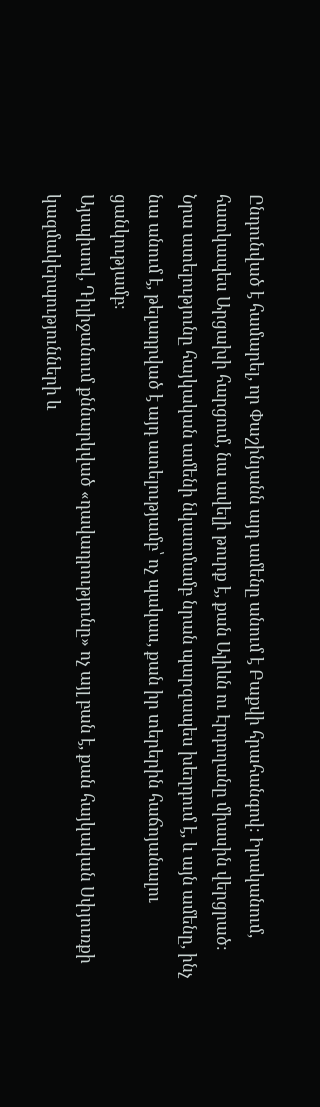Ընդունված է համարել, որ Փաշինյանն այդ ամենը անում է Բաքվի հրահանգով։ Իրականում, հատկապես Արցախի հարցում, նա ավելի թուրք է, քան Ալիևն ու Էրդողանը միասին վերցրած։ Նրա ատելությունը հայկական ամենի նկատմամբ նրան պարզապես խեղդում է, և այն ամենը, ինչ նա անում է, թելադրված է այդ ատելությամբ՝ ոչ պակաս, քան իր տերերին հաճոյանալու ցանկությամբ։
Այսպիսով, Դիլիջանում քննարկված «դավադրությունը» ոչ այլ բան է, քան հայկական Սփյուռքի կազմակերպությունների և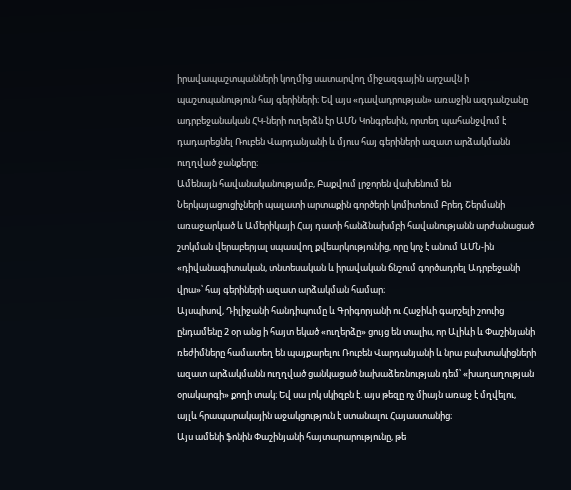իրավապաշտպանների կողմից սատարվող միջազգային արշավն ի պաշտպանություն հայ գերիների։ Եվ այս «դավադրության» առաջին ազդանշանը ադրբեջանական ՀԿ-ների ուղերձն էր ԱՄՆ Կոնգրեսին, որտեղ պահանջվում է դադարեցնել Ռուբեն Վարդանյանի և մյուս հայ գերիների ազատ արձակմանն ուղղված ջանքերը։
Ամենայն հավանականությամբ, Բաքվում լրջորեն վախենում են Ներկայացուցիչների պալատի արտաքին գործերի կոմիտեում Բրեդ Շերմանի առաջարկած և Ամերիկայի Հայ դատի հանձնախմբի հավանությանն արժանացած շտկման վերաբերյալ սպասվող քվեարկությունից, որը կոչ է անում ԱՄՆ-ին «դիվանագիտական, տնտեսական և իրավական ճնշում գործադրել Ադրբեջանի վրա»՝ հայ գերիների ազատ արձակման համար։
Այսպիսով, Դիլիջանի հանդիպումը և Գրիգորյանի ու Հաջիևի գարշելի շոուից ընդամենը 2 օր անց ի հայտ եկած «ուղերձը» ցույց են տալիս, որ Ալիևի և Փաշինյանի ռեժիմները համատեղ են պայքարելու Ռուբեն Վարդանյանի և նրա բախտակիցների ազատ արձակմանն ուղղված ցանկացած նախաձեռնության դեմ՝ «խաղաղության օրակարգի» քողի տակ։ Եվ սա լոկ սկիզբն է. այս թեզը ոչ միայն առաջ է մղվելու, այլև հրապարակային աջակցություն է ստանալու Հայաստանից։
Այս ամենի ֆոնին Փաշինյանի հայտարարությունը, թե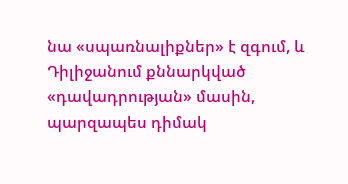նա «սպառնալիքներ» է զգում, և Դիլիջանում քննարկված «դավադրության» մասին, պարզապես դիմակ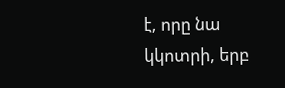է, որը նա կկոտրի, երբ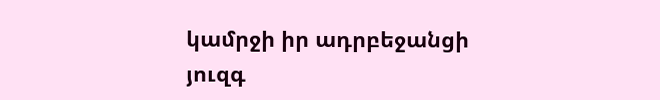կամրջի իր ադրբեջանցի յուզգ